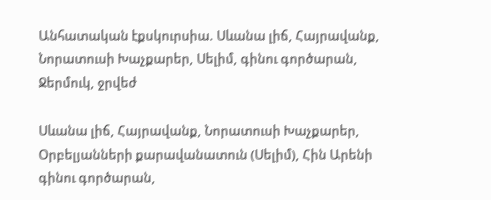Անհատական էքսկուրսիա. Սևանա լիճ, Հայրավանք, Նորատուսի Խաչքարեր, Սելիմ, գինու գործարան, Ջերմուկ, ջրվեժ

Սևանա լիճ, Հայրավանք, Նորատուսի Խաչքարեր, Օրբելյանների քարավանատուն (Սելիմ), Հին Արենի գինու գործարան,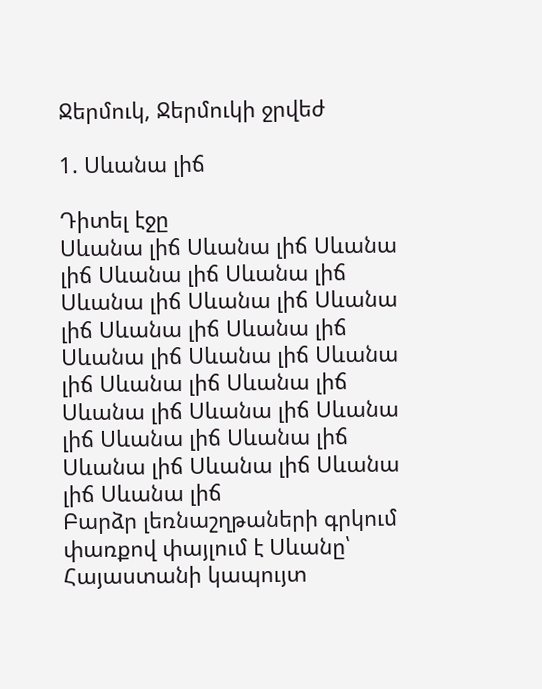Ջերմուկ, Ջերմուկի ջրվեժ

1. Սևանա լիճ

Դիտել էջը
Սևանա լիճ Սևանա լիճ Սևանա լիճ Սևանա լիճ Սևանա լիճ Սևանա լիճ Սևանա լիճ Սևանա լիճ Սևանա լիճ Սևանա լիճ Սևանա լիճ Սևանա լիճ Սևանա լիճ Սևանա լիճ Սևանա լիճ Սևանա լիճ Սևանա լիճ Սևանա լիճ Սևանա լիճ Սևանա լիճ Սևանա լիճ Սևանա լիճ Սևանա լիճ Սևանա լիճ
Բարձր լեռնաշղթաների գրկում փառքով փայլում է Սևանը՝ Հայաստանի կապույտ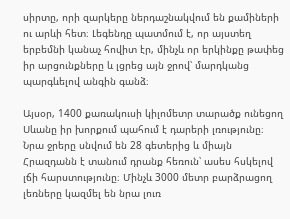սիրտը, որի զարկերը ներդաշնակվում են քամիների ու արևի հետ։ Լեգենդը պատմում է, որ այստեղ երբեմնի կանաչ հովիտ էր, մինչև որ երկինքը թափեց իր արցունքները և լցրեց այն ջրով՝ մարդկանց պարգևելով անգին գանձ։

Այսօր, 1400 քառակուսի կիլոմետր տարածք ունեցող Սևանը իր խորքում պահում է դարերի լռությունը։ Նրա ջրերը սնվում են 28 գետերից և միայն Հրազդանն է տանում դրանք հեռուն՝ ասես հսկելով լճի հարստությունը։ Մինչև 3000 մետր բարձրացող լեռները կազմել են նրա լուռ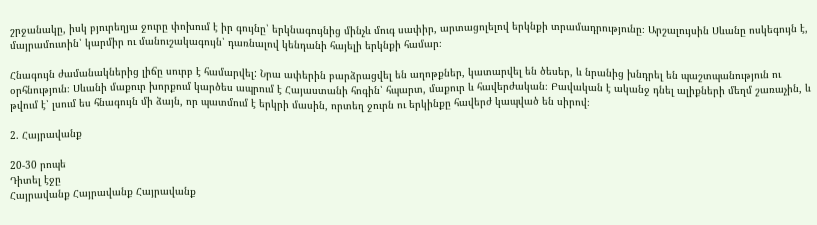շրջանակը, իսկ բյուրեղյա ջուրը փոխում է իր գույնը՝ երկնագույնից մինչև մուգ սափիր, արտացոլելով երկնքի տրամադրությունը։ Արշալույսին Սևանը ոսկեգույն է, մայրամուտին՝ կարմիր ու մանուշակագույն՝ դառնալով կենդանի հայելի երկնքի համար։

Հնագույն ժամանակներից լիճը սուրբ է համարվել: Նրա ափերին բարձրացվել են աղոթքներ, կատարվել են ծեսեր, և նրանից խնդրել են պաշտպանություն ու օրհնություն։ Սևանի մաքուր խորքում կարծես ապրում է Հայաստանի հոգին՝ հպարտ, մաքուր և հավերժական։ Բավական է ականջ դնել ալիքների մեղմ շառաչին, և թվում է՝ լսում ես հնագույն մի ձայն, որ պատմում է երկրի մասին, որտեղ ջուրն ու երկինքը հավերժ կապված են սիրով։

2. Հայրավանք

20-30 րոպե
Դիտել էջը
Հայրավանք Հայրավանք Հայրավանք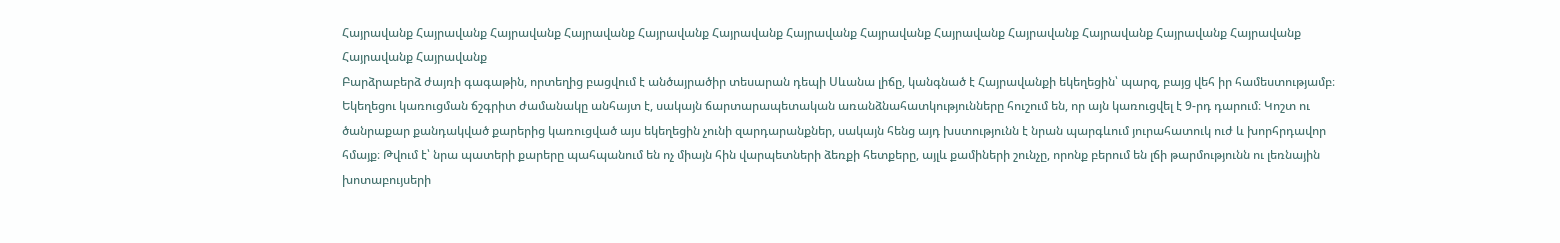Հայրավանք Հայրավանք Հայրավանք Հայրավանք Հայրավանք Հայրավանք Հայրավանք Հայրավանք Հայրավանք Հայրավանք Հայրավանք Հայրավանք Հայրավանք Հայրավանք Հայրավանք
Բարձրաբերձ ժայռի գագաթին, որտեղից բացվում է անծայրածիր տեսարան դեպի Սևանա լիճը, կանգնած է Հայրավանքի եկեղեցին՝ պարզ, բայց վեհ իր համեստությամբ։ Եկեղեցու կառուցման ճշգրիտ ժամանակը անհայտ է, սակայն ճարտարապետական առանձնահատկությունները հուշում են, որ այն կառուցվել է 9-րդ դարում։ Կոշտ ու ծանրաքար քանդակված քարերից կառուցված այս եկեղեցին չունի զարդարանքներ, սակայն հենց այդ խստությունն է նրան պարգևում յուրահատուկ ուժ և խորհրդավոր հմայք։ Թվում է՝ նրա պատերի քարերը պահպանում են ոչ միայն հին վարպետների ձեռքի հետքերը, այլև քամիների շունչը, որոնք բերում են լճի թարմությունն ու լեռնային խոտաբույսերի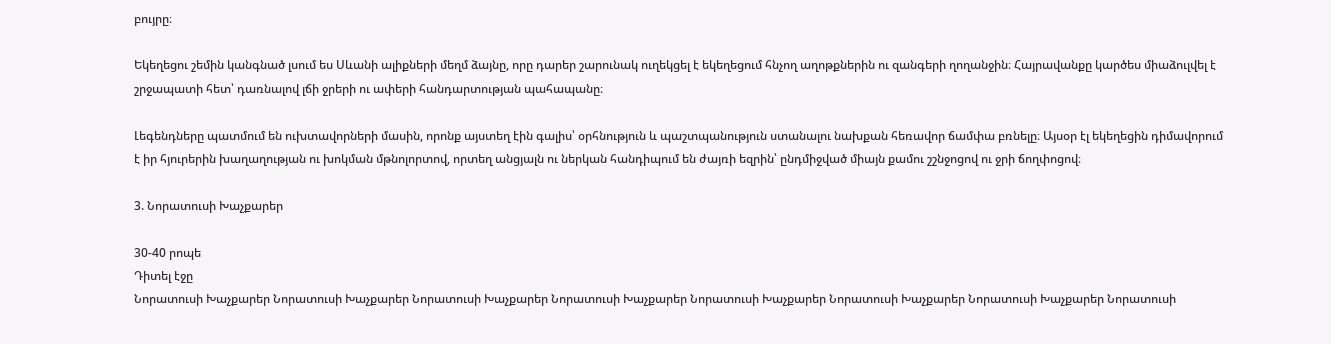բույրը։

Եկեղեցու շեմին կանգնած լսում ես Սևանի ալիքների մեղմ ձայնը, որը դարեր շարունակ ուղեկցել է եկեղեցում հնչող աղոթքներին ու զանգերի ղողանջին։ Հայրավանքը կարծես միաձուլվել է շրջապատի հետ՝ դառնալով լճի ջրերի ու ափերի հանդարտության պահապանը։

Լեգենդները պատմում են ուխտավորների մասին, որոնք այստեղ էին գալիս՝ օրհնություն և պաշտպանություն ստանալու նախքան հեռավոր ճամփա բռնելը։ Այսօր էլ եկեղեցին դիմավորում է իր հյուրերին խաղաղության ու խոկման մթնոլորտով, որտեղ անցյալն ու ներկան հանդիպում են ժայռի եզրին՝ ընդմիջված միայն քամու շշնջոցով ու ջրի ճողփոցով։

3. Նորատուսի Խաչքարեր

30-40 րոպե
Դիտել էջը
Նորատուսի Խաչքարեր Նորատուսի Խաչքարեր Նորատուսի Խաչքարեր Նորատուսի Խաչքարեր Նորատուսի Խաչքարեր Նորատուսի Խաչքարեր Նորատուսի Խաչքարեր Նորատուսի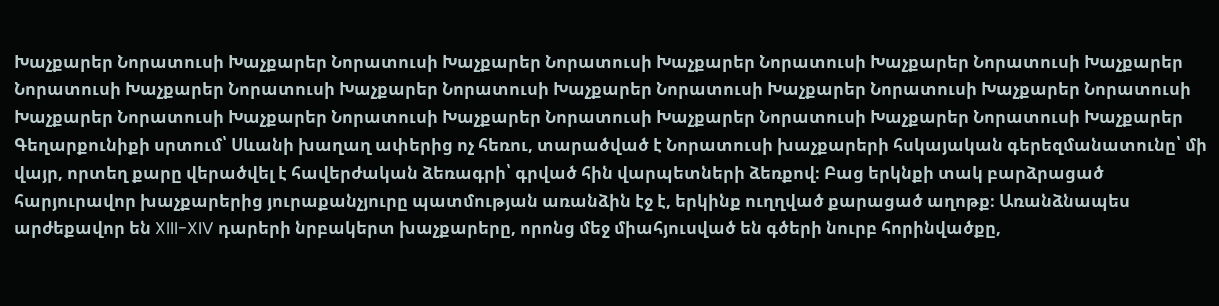Խաչքարեր Նորատուսի Խաչքարեր Նորատուսի Խաչքարեր Նորատուսի Խաչքարեր Նորատուսի Խաչքարեր Նորատուսի Խաչքարեր Նորատուսի Խաչքարեր Նորատուսի Խաչքարեր Նորատուսի Խաչքարեր Նորատուսի Խաչքարեր Նորատուսի Խաչքարեր Նորատուսի Խաչքարեր Նորատուսի Խաչքարեր Նորատուսի Խաչքարեր Նորատուսի Խաչքարեր Նորատուսի Խաչքարեր Նորատուսի Խաչքարեր
Գեղարքունիքի սրտում՝ Սևանի խաղաղ ափերից ոչ հեռու, տարածված է Նորատուսի խաչքարերի հսկայական գերեզմանատունը՝ մի վայր, որտեղ քարը վերածվել է հավերժական ձեռագրի՝ գրված հին վարպետների ձեռքով։ Բաց երկնքի տակ բարձրացած հարյուրավոր խաչքարերից յուրաքանչյուրը պատմության առանձին էջ է, երկինք ուղղված քարացած աղոթք։ Առանձնապես արժեքավոր են XIII-XIV դարերի նրբակերտ խաչքարերը, որոնց մեջ միահյուսված են գծերի նուրբ հորինվածքը,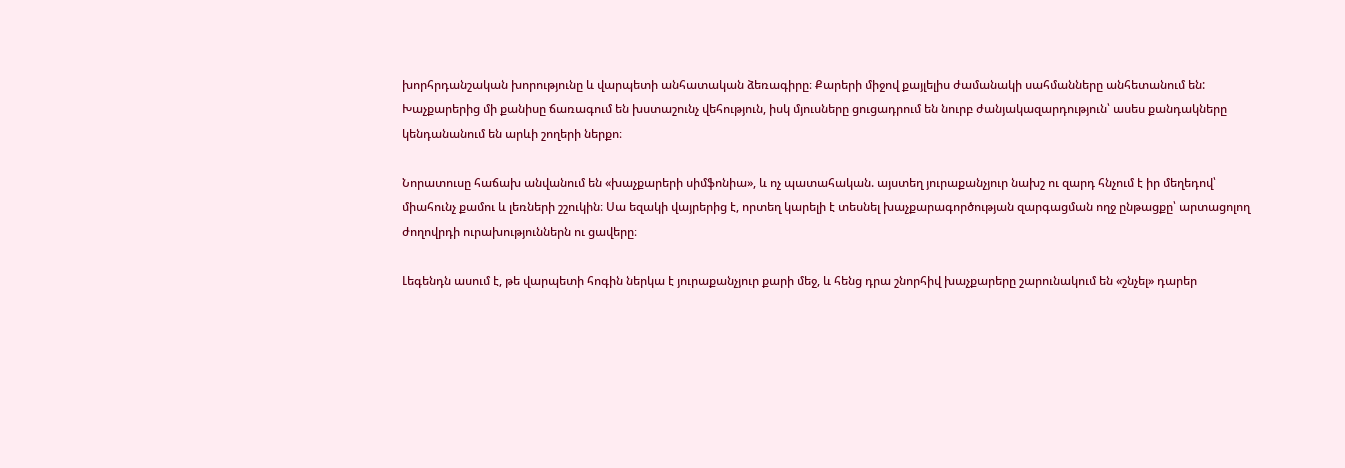խորհրդանշական խորությունը և վարպետի անհատական ձեռագիրը։ Քարերի միջով քայլելիս ժամանակի սահմանները անհետանում են: Խաչքարերից մի քանիսը ճառագում են խստաշունչ վեհություն, իսկ մյուսները ցուցադրում են նուրբ ժանյակազարդություն՝ ասես քանդակները կենդանանում են արևի շողերի ներքո։

Նորատուսը հաճախ անվանում են «խաչքարերի սիմֆոնիա», և ոչ պատահական. այստեղ յուրաքանչյուր նախշ ու զարդ հնչում է իր մեղեդով՝ միահունչ քամու և լեռների շշուկին։ Սա եզակի վայրերից է, որտեղ կարելի է տեսնել խաչքարագործության զարգացման ողջ ընթացքը՝ արտացոլող ժողովրդի ուրախություններն ու ցավերը։

Լեգենդն ասում է, թե վարպետի հոգին ներկա է յուրաքանչյուր քարի մեջ, և հենց դրա շնորհիվ խաչքարերը շարունակում են «շնչել» դարեր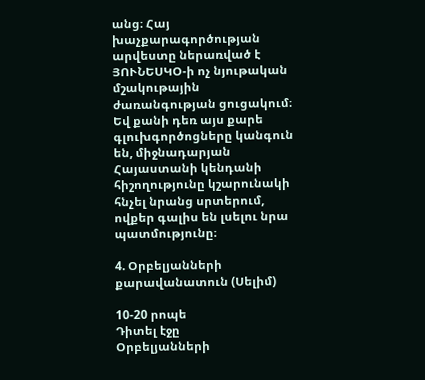անց։ Հայ խաչքարագործության արվեստը ներառված է ՅՈՒՆԵՍԿՕ-ի ոչ նյութական մշակութային ժառանգության ցուցակում։ Եվ քանի դեռ այս քարե գլուխգործոցները կանգուն են, միջնադարյան Հայաստանի կենդանի հիշողությունը կշարունակի հնչել նրանց սրտերում, ովքեր գալիս են լսելու նրա պատմությունը։

4. Օրբելյանների քարավանատուն (Սելիմ)

10-20 րոպե
Դիտել էջը
Օրբելյանների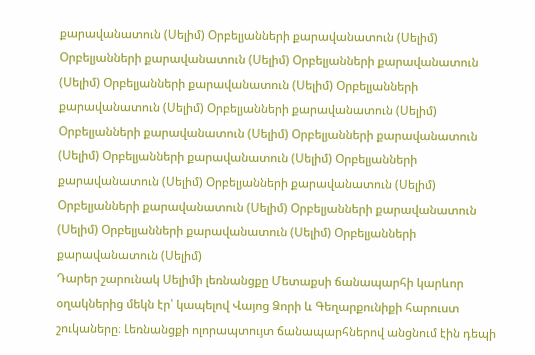քարավանատուն (Սելիմ) Օրբելյանների քարավանատուն (Սելիմ) Օրբելյանների քարավանատուն (Սելիմ) Օրբելյանների քարավանատուն (Սելիմ) Օրբելյանների քարավանատուն (Սելիմ) Օրբելյանների քարավանատուն (Սելիմ) Օրբելյանների քարավանատուն (Սելիմ) Օրբելյանների քարավանատուն (Սելիմ) Օրբելյանների քարավանատուն (Սելիմ) Օրբելյանների քարավանատուն (Սելիմ) Օրբելյանների քարավանատուն (Սելիմ) Օրբելյանների քարավանատուն (Սելիմ) Օրբելյանների քարավանատուն (Սելիմ) Օրբելյանների քարավանատուն (Սելիմ) Օրբելյանների քարավանատուն (Սելիմ) Օրբելյանների քարավանատուն (Սելիմ)
Դարեր շարունակ Սելիմի լեռնանցքը Մետաքսի ճանապարհի կարևոր օղակներից մեկն էր՝ կապելով Վայոց Ձորի և Գեղարքունիքի հարուստ շուկաները։ Լեռնանցքի ոլորապտույտ ճանապարհներով անցնում էին դեպի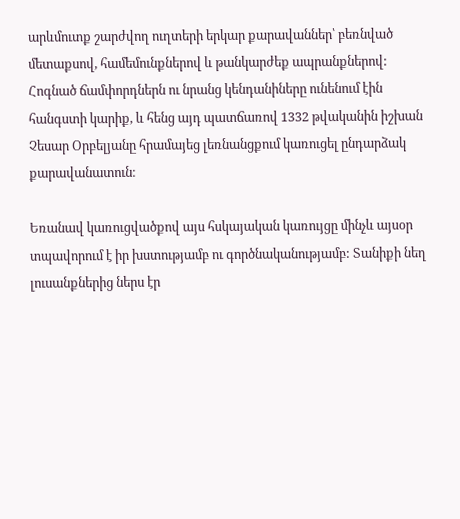արևմուտք շարժվող ուղտերի երկար քարավաններ՝ բեռնված մետաքսով, համեմունքներով և թանկարժեք ապրանքներով: Հոգնած ճամփորդներն ու նրանց կենդանիները ունենում էին հանգստի կարիք, և հենց այդ պատճառով 1332 թվականին իշխան Չեսար Օրբելյանը հրամայեց լեռնանցքում կառուցել ընդարձակ քարավանատուն։

Եռանավ կառուցվածքով այս հսկայական կառույցը մինչև այսօր տպավորում է իր խստությամբ ու գործնականությամբ: Տանիքի նեղ լուսանքներից ներս էր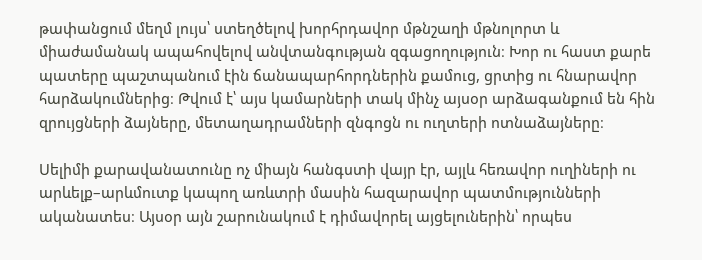թափանցում մեղմ լույս՝ ստեղծելով խորհրդավոր մթնշաղի մթնոլորտ և միաժամանակ ապահովելով անվտանգության զգացողություն։ Խոր ու հաստ քարե պատերը պաշտպանում էին ճանապարհորդներին քամուց, ցրտից ու հնարավոր հարձակումներից։ Թվում է՝ այս կամարների տակ մինչ այսօր արձագանքում են հին զրույցների ձայները, մետաղադրամների զնգոցն ու ուղտերի ոտնաձայները։

Սելիմի քարավանատունը ոչ միայն հանգստի վայր էր, այլև հեռավոր ուղիների ու արևելք–արևմուտք կապող առևտրի մասին հազարավոր պատմությունների ականատես։ Այսօր այն շարունակում է դիմավորել այցելուներին՝ որպես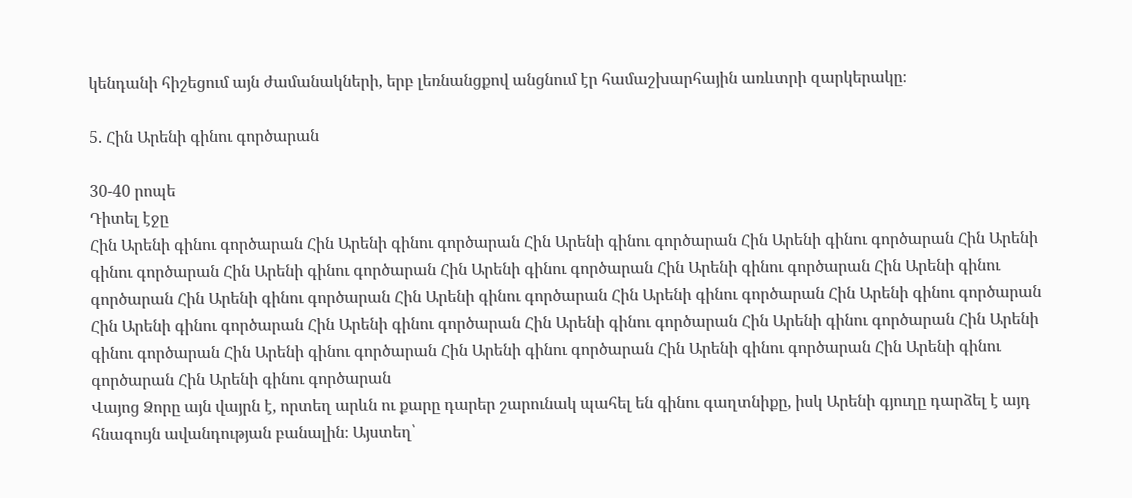կենդանի հիշեցում այն ժամանակների, երբ լեռնանցքով անցնում էր համաշխարհային առևտրի զարկերակը։

5. Հին Արենի գինու գործարան

30-40 րոպե
Դիտել էջը
Հին Արենի գինու գործարան Հին Արենի գինու գործարան Հին Արենի գինու գործարան Հին Արենի գինու գործարան Հին Արենի գինու գործարան Հին Արենի գինու գործարան Հին Արենի գինու գործարան Հին Արենի գինու գործարան Հին Արենի գինու գործարան Հին Արենի գինու գործարան Հին Արենի գինու գործարան Հին Արենի գինու գործարան Հին Արենի գինու գործարան Հին Արենի գինու գործարան Հին Արենի գինու գործարան Հին Արենի գինու գործարան Հին Արենի գինու գործարան Հին Արենի գինու գործարան Հին Արենի գինու գործարան Հին Արենի գինու գործարան Հին Արենի գինու գործարան Հին Արենի գինու գործարան Հին Արենի գինու գործարան
Վայոց Ձորը այն վայրն է, որտեղ արևն ու քարը դարեր շարունակ պահել են գինու գաղտնիքը, իսկ Արենի գյուղը դարձել է այդ հնագույն ավանդության բանալին։ Այստեղ՝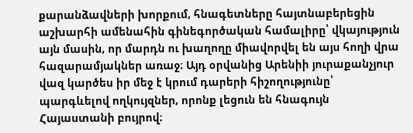քարանձավների խորքում, հնագետները հայտնաբերեցին աշխարհի ամենահին գինեգործական համալիրը՝ վկայություն այն մասին, որ մարդն ու խաղողը միավորվել են այս հողի վրա հազարամյակներ առաջ։ Այդ օրվանից Արենիի յուրաքանչյուր վազ կարծես իր մեջ է կրում դարերի հիշողությունը՝ պարգևելով ողկույզներ, որոնք լեցուն են հնագույն Հայաստանի բույրով։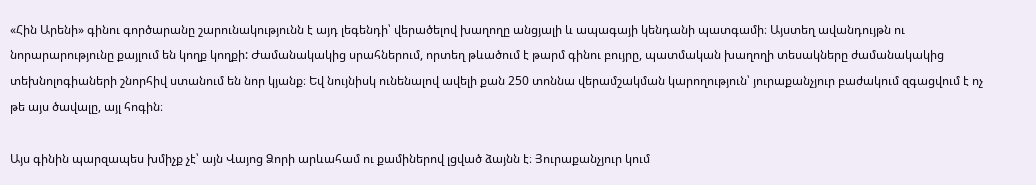«Հին Արենի» գինու գործարանը շարունակությունն է այդ լեգենդի՝ վերածելով խաղողը անցյալի և ապագայի կենդանի պատգամի։ Այստեղ ավանդույթն ու նորարարությունը քայլում են կողք կողքի: Ժամանակակից սրահներում, որտեղ թևածում է թարմ գինու բույրը, պատմական խաղողի տեսակները ժամանակակից տեխնոլոգիաների շնորհիվ ստանում են նոր կյանք։ Եվ նույնիսկ ունենալով ավելի քան 250 տոննա վերամշակման կարողություն՝ յուրաքանչյուր բաժակում զգացվում է ոչ թե այս ծավալը, այլ հոգին։

Այս գինին պարզապես խմիչք չէ՝ այն Վայոց Ձորի արևահամ ու քամիներով լցված ձայնն է։ Յուրաքանչյուր կում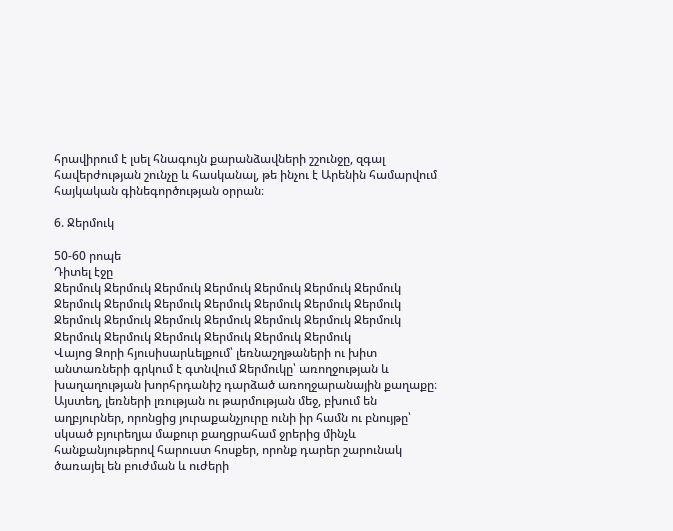հրավիրում է լսել հնագույն քարանձավների շշունջը, զգալ հավերժության շունչը և հասկանալ, թե ինչու է Արենին համարվում հայկական գինեգործության օրրան։

6. Ջերմուկ

50-60 րոպե
Դիտել էջը
Ջերմուկ Ջերմուկ Ջերմուկ Ջերմուկ Ջերմուկ Ջերմուկ Ջերմուկ Ջերմուկ Ջերմուկ Ջերմուկ Ջերմուկ Ջերմուկ Ջերմուկ Ջերմուկ Ջերմուկ Ջերմուկ Ջերմուկ Ջերմուկ Ջերմուկ Ջերմուկ Ջերմուկ Ջերմուկ Ջերմուկ Ջերմուկ Ջերմուկ Ջերմուկ Ջերմուկ
Վայոց Ձորի հյուսիսարևելքում՝ լեռնաշղթաների ու խիտ անտառների գրկում է գտնվում Ջերմուկը՝ առողջության և խաղաղության խորհրդանիշ դարձած առողջարանային քաղաքը։ Այստեղ, լեռների լռության ու թարմության մեջ, բխում են աղբյուրներ, որոնցից յուրաքանչյուրը ունի իր համն ու բնույթը՝ սկսած բյուրեղյա մաքուր քաղցրահամ ջրերից մինչև հանքանյութերով հարուստ հոսքեր, որոնք դարեր շարունակ ծառայել են բուժման և ուժերի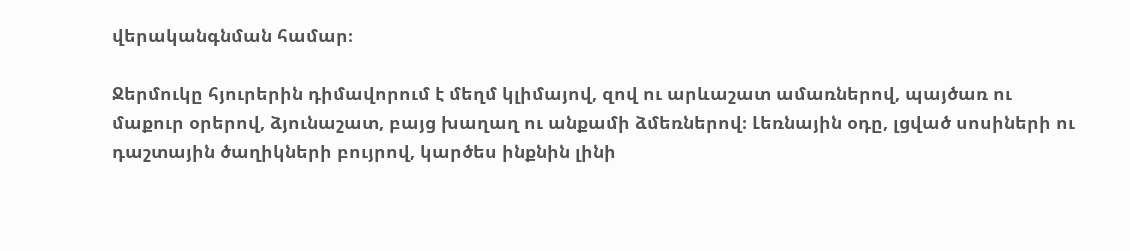վերականգնման համար։

Ջերմուկը հյուրերին դիմավորում է մեղմ կլիմայով, զով ու արևաշատ ամառներով, պայծառ ու մաքուր օրերով, ձյունաշատ, բայց խաղաղ ու անքամի ձմեռներով։ Լեռնային օդը, լցված սոսիների ու դաշտային ծաղիկների բույրով, կարծես ինքնին լինի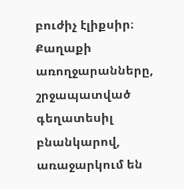բուժիչ էլիքսիր։ Քաղաքի առողջարանները, շրջապատված գեղատեսիլ բնանկարով, առաջարկում են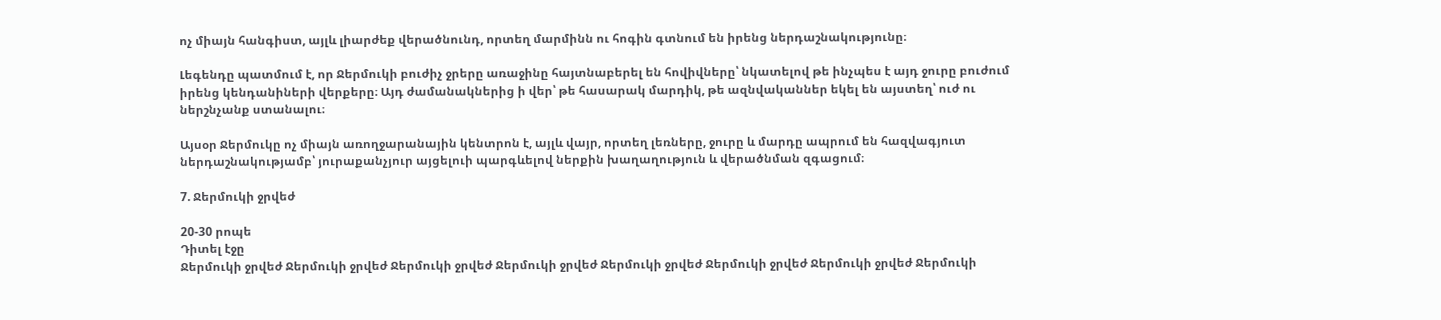ոչ միայն հանգիստ, այլև լիարժեք վերածնունդ, որտեղ մարմինն ու հոգին գտնում են իրենց ներդաշնակությունը։

Լեգենդը պատմում է, որ Ջերմուկի բուժիչ ջրերը առաջինը հայտնաբերել են հովիվները՝ նկատելով թե ինչպես է այդ ջուրը բուժում իրենց կենդանիների վերքերը։ Այդ ժամանակներից ի վեր՝ թե հասարակ մարդիկ, թե ազնվականներ եկել են այստեղ՝ ուժ ու ներշնչանք ստանալու։

Այսօր Ջերմուկը ոչ միայն առողջարանային կենտրոն է, այլև վայր, որտեղ լեռները, ջուրը և մարդը ապրում են հազվագյուտ ներդաշնակությամբ՝ յուրաքանչյուր այցելուի պարգևելով ներքին խաղաղություն և վերածնման զգացում։

7. Ջերմուկի ջրվեժ

20-30 րոպե
Դիտել էջը
Ջերմուկի ջրվեժ Ջերմուկի ջրվեժ Ջերմուկի ջրվեժ Ջերմուկի ջրվեժ Ջերմուկի ջրվեժ Ջերմուկի ջրվեժ Ջերմուկի ջրվեժ Ջերմուկի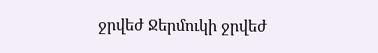ջրվեժ Ջերմուկի ջրվեժ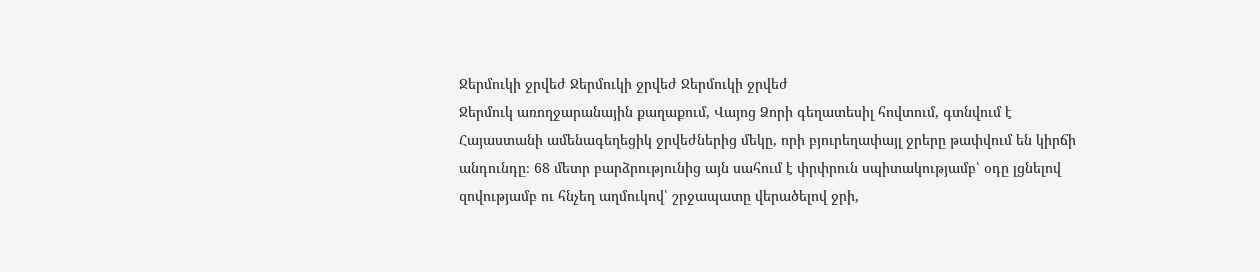Ջերմուկի ջրվեժ Ջերմուկի ջրվեժ Ջերմուկի ջրվեժ
Ջերմուկ առողջարանային քաղաքում, Վայոց Ձորի գեղատեսիլ հովտում, գտնվում է Հայաստանի ամենագեղեցիկ ջրվեժներից մեկը, որի բյուրեղափայլ ջրերը թափվում են կիրճի անդունդը։ 68 մետր բարձրությունից այն սահում է փրփրուն սպիտակությամբ՝ օդը լցնելով զովությամբ ու հնչեղ աղմուկով՝ շրջապատը վերածելով ջրի,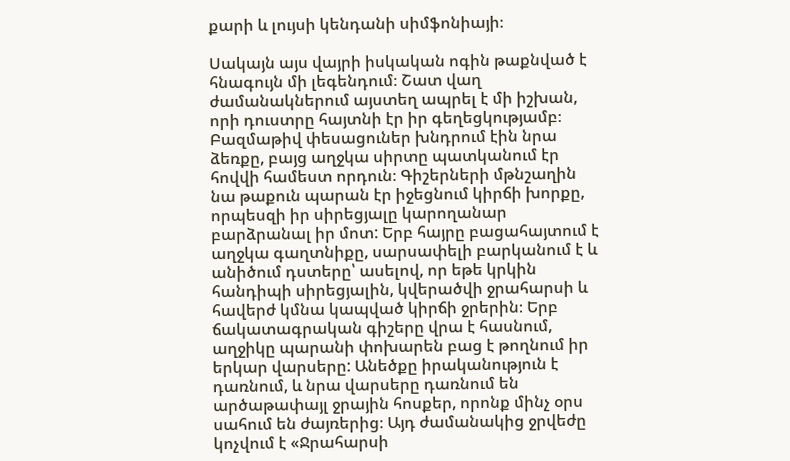քարի և լույսի կենդանի սիմֆոնիայի։

Սակայն այս վայրի իսկական ոգին թաքնված է հնագույն մի լեգենդում։ Շատ վաղ ժամանակներում այստեղ ապրել է մի իշխան, որի դուստրը հայտնի էր իր գեղեցկությամբ։ Բազմաթիվ փեսացուներ խնդրում էին նրա ձեռքը, բայց աղջկա սիրտը պատկանում էր հովվի համեստ որդուն։ Գիշերների մթնշաղին նա թաքուն պարան էր իջեցնում կիրճի խորքը, որպեսզի իր սիրեցյալը կարողանար բարձրանալ իր մոտ: Երբ հայրը բացահայտում է աղջկա գաղտնիքը, սարսափելի բարկանում է և անիծում դստերը՝ ասելով, որ եթե կրկին հանդիպի սիրեցյալին, կվերածվի ջրահարսի և հավերժ կմնա կապված կիրճի ջրերին։ Երբ ճակատագրական գիշերը վրա է հասնում, աղջիկը պարանի փոխարեն բաց է թողնում իր երկար վարսերը: Անեծքը իրականություն է դառնում, և նրա վարսերը դառնում են արծաթափայլ ջրային հոսքեր, որոնք մինչ օրս սահում են ժայռերից։ Այդ ժամանակից ջրվեժը կոչվում է «Ջրահարսի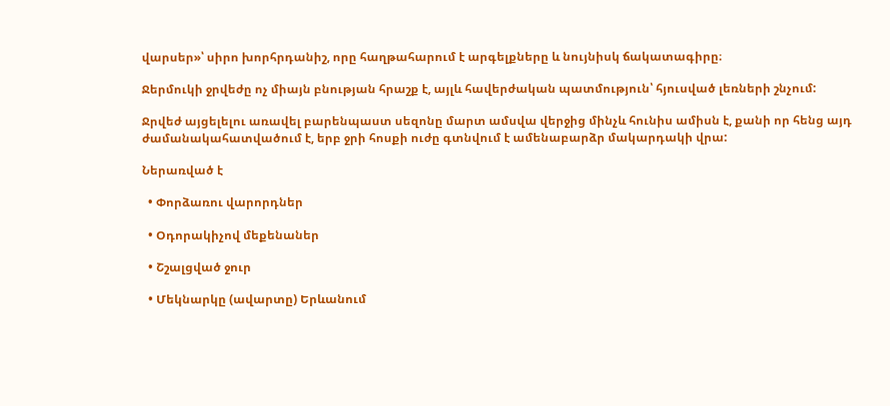վարսեր»՝ սիրո խորհրդանիշ, որը հաղթահարում է արգելքները և նույնիսկ ճակատագիրը։

Ջերմուկի ջրվեժը ոչ միայն բնության հրաշք է, այլև հավերժական պատմություն՝ հյուսված լեռների շնչում:

Ջրվեժ այցելելու առավել բարենպաստ սեզոնը մարտ ամսվա վերջից մինչև հունիս ամիսն է, քանի որ հենց այդ ժամանակահատվածում է, երբ ջրի հոսքի ուժը գտնվում է ամենաբարձր մակարդակի վրա:

Ներառված է

  • Փորձառու վարորդներ

  • Օդորակիչով մեքենաներ

  • Շշալցված ջուր

  • Մեկնարկը (ավարտը) Երևանում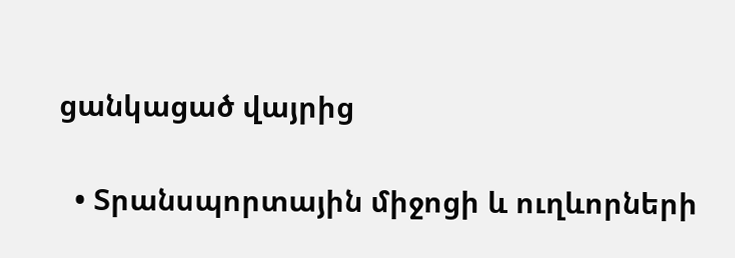ցանկացած վայրից

  • Տրանսպորտային միջոցի և ուղևորների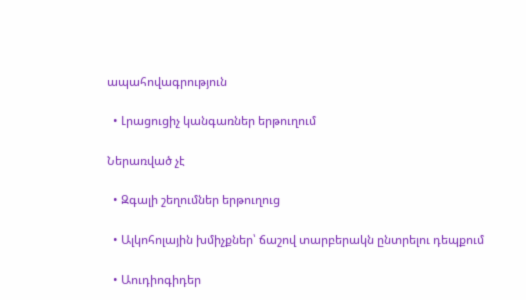ապահովագրություն

  • Լրացուցիչ կանգառներ երթուղում

Ներառված չէ

  • Զգալի շեղումներ երթուղուց

  • Ալկոհոլային խմիչքներ՝ ճաշով տարբերակն ընտրելու դեպքում

  • Աուդիոգիդեր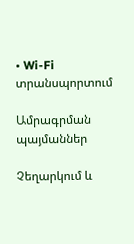• Wi-Fi տրանսպորտում

Ամրագրման պայմաններ

Չեղարկում և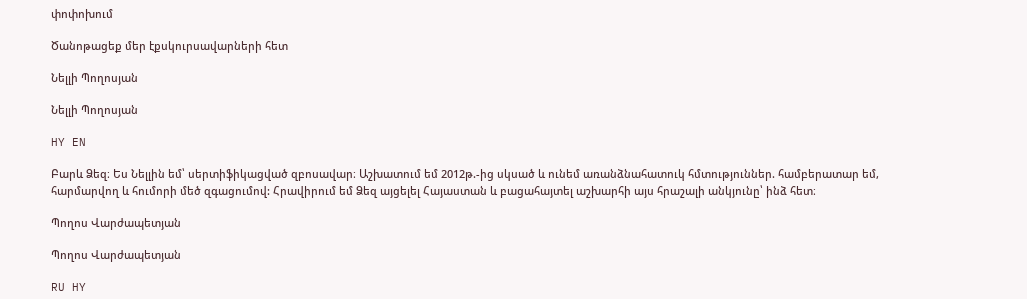փոփոխում

Ծանոթացեք մեր էքսկուրսավարների հետ

Նելլի Պողոսյան

Նելլի Պողոսյան

HY EN

Բարև Ձեզ։ Ես Նելլին եմ՝ սերտիֆիկացված զբոսավար։ Աշխատում եմ 2012թ.-ից սկսած և ունեմ առանձնահատուկ հմտություններ. համբերատար եմ, հարմարվող և հումորի մեծ զգացումով: Հրավիրում եմ Ձեզ այցելել Հայաստան և բացահայտել աշխարհի այս հրաշալի անկյունը՝ ինձ հետ։

Պողոս Վարժապետյան

Պողոս Վարժապետյան

RU HY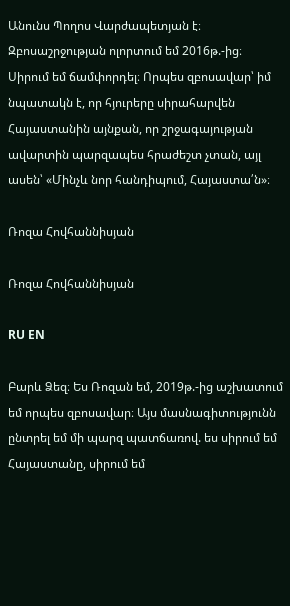Անունս Պողոս Վարժապետյան է։ Զբոսաշրջության ոլորտում եմ 2016թ.-ից։ Սիրում եմ ճամփորդել։ Որպես զբոսավար՝ իմ նպատակն է, որ հյուրերը սիրահարվեն Հայաստանին այնքան, որ շրջագայության ավարտին պարզապես հրաժեշտ չտան, այլ ասեն՝ «Մինչև նոր հանդիպում, Հայաստա՛ն»։

Ռոզա Հովհաննիսյան

Ռոզա Հովհաննիսյան

RU EN

Բարև Ձեզ։ Ես Ռոզան եմ, 2019թ.-ից աշխատում եմ որպես զբոսավար։ Այս մասնագիտությունն ընտրել եմ մի պարզ պատճառով. ես սիրում եմ Հայաստանը, սիրում եմ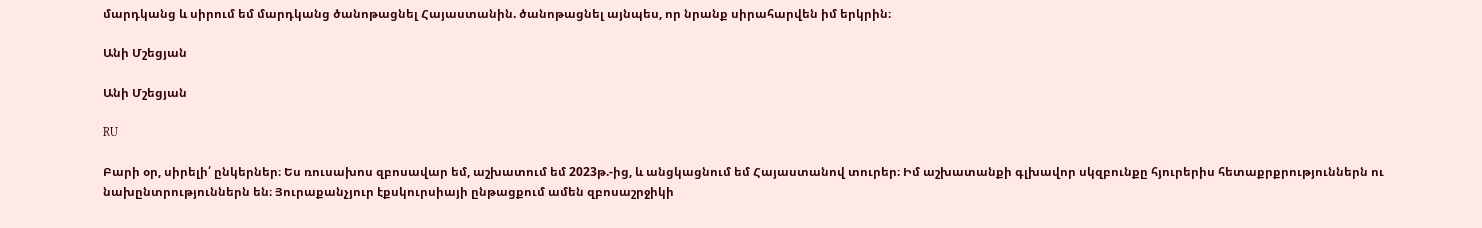մարդկանց և սիրում եմ մարդկանց ծանոթացնել Հայաստանին. ծանոթացնել այնպես, որ նրանք սիրահարվեն իմ երկրին։

Անի Մշեցյան

Անի Մշեցյան

RU

Բարի օր, սիրելի՛ ընկերներ։ Ես ռուսախոս զբոսավար եմ, աշխատում եմ 2023թ.-ից, և անցկացնում եմ Հայաստանով տուրեր։ Իմ աշխատանքի գլխավոր սկզբունքը հյուրերիս հետաքրքրություններն ու նախընտրություններն են։ Յուրաքանչյուր էքսկուրսիայի ընթացքում ամեն զբոսաշրջիկի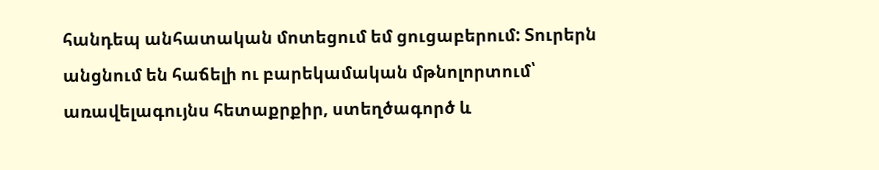հանդեպ անհատական մոտեցում եմ ցուցաբերում: Տուրերն անցնում են հաճելի ու բարեկամական մթնոլորտում՝ առավելագույնս հետաքրքիր, ստեղծագործ և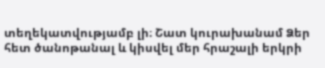տեղեկատվությամբ լի։ Շատ կուրախանամ Ձեր հետ ծանոթանալ և կիսվել մեր հրաշալի երկրի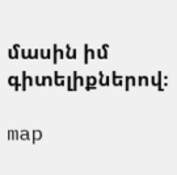մասին իմ գիտելիքներով։

map